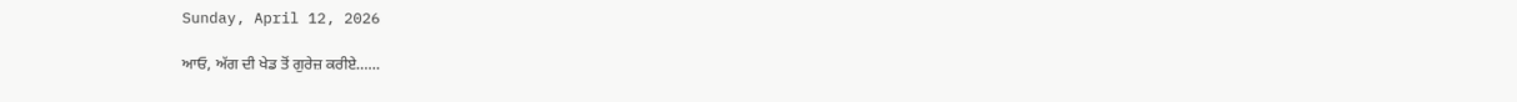Sunday, April 12, 2026

ਆਓ, ਅੱਗ ਦੀ ਖੇਡ ਤੋਂ ਗੁਰੇਜ਼ ਕਰੀਏ……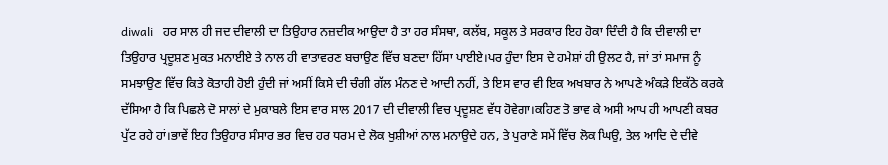diwali   ਹਰ ਸਾਲ ਹੀ ਜਦ ਦੀਵਾਲੀ ਦਾ ਤਿਉਹਾਰ ਨਜ਼ਦੀਕ ਆਉਦਾ ਹੈ ਤਾ ਹਰ ਸੰਸਥਾ, ਕਲੱਬ, ਸਕੂਲ ਤੇ ਸਰਕਾਰ ਇਹ ਹੋਕਾ ਦਿੰਦੀ ਹੈ ਕਿ ਦੀਵਾਲੀ ਦਾ ਤਿਉਹਾਰ ਪ੍ਰਦੂਸ਼ਣ ਮੁਕਤ ਮਨਾਈਏ ਤੇ ਨਾਲ ਹੀ ਵਾਤਾਵਰਣ ਬਚਾਉਣ ਵਿੱਚ ਬਣਦਾ ਹਿੱਸਾ ਪਾਈਏ।ਪਰ ਹੁੰਦਾ ਇਸ ਦੇ ਹਮੇਸ਼ਾਂ ਹੀ ਉਲਟ ਹੈ, ਜਾਂ ਤਾਂ ਸਮਾਜ ਨੂੰ ਸਮਝਾਉਣ ਵਿੱਚ ਕਿਤੇ ਕੋਤਾਹੀ ਹੋਈ ਹੁੰਦੀ ਜਾਂ ਅਸੀਂ ਕਿਸੇ ਦੀ ਚੰਗੀ ਗੱਲ ਮੰਨਣ ਦੇ ਆਦੀ ਨਹੀਂ, ਤੇ ਇਸ ਵਾਰ ਵੀ ਇਕ ਅਖਬਾਰ ਨੇ ਆਪਣੇ ਅੰਕੜੇ ਇਕੱਠੇ ਕਰਕੇ ਦੱਸਿਆ ਹੈ ਕਿ ਪਿਛਲੇ ਦੋ ਸਾਲਾਂ ਦੇ ਮੁਕਾਬਲੇ ਇਸ ਵਾਰ ਸਾਲ 2017 ਦੀ ਦੀਵਾਲੀ ਵਿਚ ਪ੍ਰਦੂਸ਼ਣ ਵੱਧ ਹੋਵੇਗਾ।ਕਹਿਣ ਤੋ ਭਾਵ ਕੇ ਅਸੀ ਆਪ ਹੀ ਆਪਣੀ ਕਬਰ ਪੁੱਟ ਰਹੇ ਹਾਂ।ਭਾਵੇਂ ਇਹ ਤਿਉਹਾਰ ਸੰਸਾਰ ਭਰ ਵਿਚ ਹਰ ਧਰਮ ਦੇ ਲੋਕ ਖੁਸ਼ੀਆਂ ਨਾਲ ਮਨਾਉਦੇ ਹਨ, ਤੇ ਪੁਰਾਣੇ ਸਮੇਂ ਵਿੱਚ ਲੋਕ ਘਿਉ, ਤੇਲ ਆਦਿ ਦੇ ਦੀਵੇ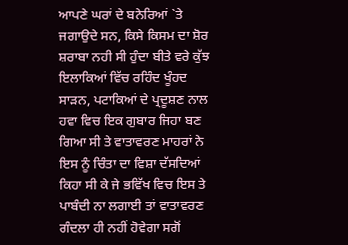ਆਪਣੇ ਘਰਾਂ ਦੇ ਬਨੇਰਿਆਂ `ਤੇ ਜਗਾਉਦੇ ਸਨ, ਕਿਸੇ ਕਿਸਮ ਦਾ ਸ਼ੋਰ ਸ਼ਰਾਬਾ ਨਹੀ ਸੀ ਹੁੰਦਾ ਬੀਤੇ ਵਰੇ ਕੁੱਝ ਇਲਾਕਿਆਂ ਵਿੱਚ ਰਹਿੰਦ ਖੂੰਹਦ ਸਾੜਨ, ਪਟਾਕਿਆਂ ਦੇ ਪ੍ਰਦੂਸ਼ਣ ਨਾਲ ਹਵਾ ਵਿਚ ਇਕ ਗੁਬਾਰ ਜਿਹਾ ਬਣ ਗਿਆ ਸੀ ਤੇ ਵਾਤਾਵਰਣ ਮਾਹਰਾਂ ਨੇ ਇਸ ਨੂੰ ਚਿੰਤਾ ਦਾ ਵਿਸ਼ਾ ਦੱਸਦਿਆਂ ਕਿਹਾ ਸੀ ਕੇ ਜੇ ਭਵਿੱਖ ਵਿਚ ਇਸ ਤੇ ਪਾਬੰਦੀ ਨਾ ਲਗਾਈ ਤਾਂ ਵਾਤਾਵਰਣ ਗੰਦਲਾ ਹੀ ਨਹੀਂ ਹੋਵੇਗਾ ਸਗੋਂ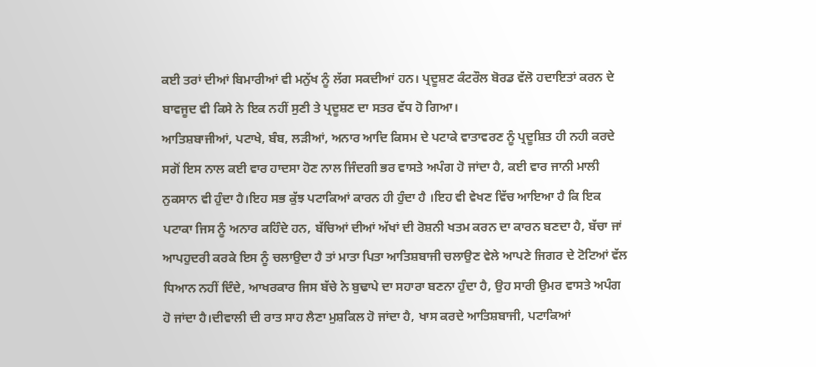ਕਈ ਤਰਾਂ ਦੀਆਂ ਬਿਮਾਰੀਆਂ ਵੀ ਮਨੁੱਖ ਨੂੰ ਲੱਗ ਸਕਦੀਆਂ ਹਨ। ਪ੍ਰਦੂਸ਼ਣ ਕੰਟਰੌਲ ਬੋਰਡ ਵੱਲੋ ਹਦਾਇਤਾਂ ਕਰਨ ਦੇ ਬਾਵਜੂਦ ਵੀ ਕਿਸੇ ਨੇ ਇਕ ਨਹੀਂ ਸੁਣੀ ਤੇ ਪ੍ਰਦੂਸ਼ਣ ਦਾ ਸਤਰ ਵੱਧ ਹੋ ਗਿਆ।
ਆਤਿਸ਼ਬਾਜੀਆਂ, ਪਟਾਖੇ, ਬੰਬ, ਲੜੀਆਂ, ਅਨਾਰ ਆਦਿ ਕਿਸਮ ਦੇ ਪਟਾਕੇ ਵਾਤਾਵਰਣ ਨੂੰ ਪ੍ਰਦੂਸ਼ਿਤ ਹੀ ਨਹੀ ਕਰਦੇ ਸਗੋਂ ਇਸ ਨਾਲ ਕਈ ਵਾਰ ਹਾਦਸਾ ਹੋਣ ਨਾਲ ਜਿੰਦਗੀ ਭਰ ਵਾਸਤੇ ਅਪੰਗ ਹੋ ਜਾਂਦਾ ਹੈ, ਕਈ ਵਾਰ ਜਾਨੀ ਮਾਲੀ ਨੁਕਸਾਨ ਵੀ ਹੁੰਦਾ ਹੈ।ਇਹ ਸਭ ਕੁੱਝ ਪਟਾਕਿਆਂ ਕਾਰਨ ਹੀ ਹੁੰਦਾ ਹੈ ।ਇਹ ਵੀ ਵੇਖਣ ਵਿੱਚ ਆਇਆ ਹੈ ਕਿ ਇਕ ਪਟਾਕਾ ਜਿਸ ਨੂੰ ਅਨਾਰ ਕਹਿੰਦੇ ਹਨ, ਬੱਚਿਆਂ ਦੀਆਂ ਅੱਖਾਂ ਦੀ ਰੋਸ਼ਨੀ ਖਤਮ ਕਰਨ ਦਾ ਕਾਰਨ ਬਣਦਾ ਹੈ, ਬੱਚਾ ਜਾਂ ਆਪਹੁਦਰੀ ਕਰਕੇ ਇਸ ਨੂੰ ਚਲਾਉਦਾ ਹੈ ਤਾਂ ਮਾਤਾ ਪਿਤਾ ਆਤਿਸ਼ਬਾਜੀ ਚਲਾਉਣ ਵੇਲੇ ਆਪਣੇ ਜਿਗਰ ਦੇ ਟੋਟਿਆਂ ਵੱਲ ਧਿਆਨ ਨਹੀਂ ਦਿੰਦੇ, ਆਖਰਕਾਰ ਜਿਸ ਬੱਚੇ ਨੇ ਬੁਢਾਪੇ ਦਾ ਸਹਾਰਾ ਬਣਨਾ ਹੁੰਦਾ ਹੈ, ਉਹ ਸਾਰੀ ਉਮਰ ਵਾਸਤੇ ਅਪੰਗ ਹੋ ਜਾਂਦਾ ਹੈ।ਦੀਵਾਲੀ ਦੀ ਰਾਤ ਸਾਹ ਲੈਣਾ ਮੁਸ਼ਕਿਲ ਹੋ ਜਾਂਦਾ ਹੈ, ਖਾਸ ਕਰਦੇ ਆਤਿਸ਼ਬਾਜੀ, ਪਟਾਕਿਆਂ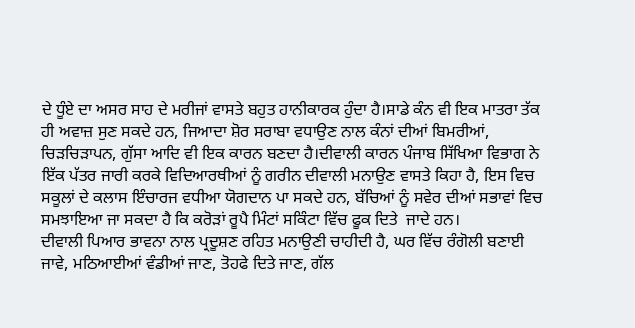ਦੇ ਧੂੰਏ ਦਾ ਅਸਰ ਸਾਹ ਦੇ ਮਰੀਜਾਂ ਵਾਸਤੇ ਬਹੁਤ ਹਾਨੀਕਾਰਕ ਹੁੰਦਾ ਹੈ।ਸਾਡੇ ਕੰਨ ਵੀ ਇਕ ਮਾਤਰਾ ਤੱਕ ਹੀ ਅਵਾਜ਼ ਸੁਣ ਸਕਦੇ ਹਨ, ਜਿਆਦਾ ਸ਼ੋਰ ਸਰਾਬਾ ਵਧਾਉਣ ਨਾਲ ਕੰਨਾਂ ਦੀਆਂ ਬਿਮਰੀਆਂ, ਚਿੜਚਿੜਾਪਨ, ਗੁੱਸਾ ਆਦਿ ਵੀ ਇਕ ਕਾਰਨ ਬਣਦਾ ਹੈ।ਦੀਵਾਲੀ ਕਾਰਨ ਪੰਜਾਬ ਸਿੱਖਿਆ ਵਿਭਾਗ ਨੇ ਇੱਕ ਪੱਤਰ ਜਾਰੀ ਕਰਕੇ ਵਿਦਿਆਰਥੀਆਂ ਨੂੰ ਗਰੀਨ ਦੀਵਾਲੀ ਮਨਾਉਣ ਵਾਸਤੇ ਕਿਹਾ ਹੈ, ਇਸ ਵਿਚ ਸਕੂਲਾਂ ਦੇ ਕਲਾਸ ਇੰਚਾਰਜ ਵਧੀਆ ਯੋਗਦਾਨ ਪਾ ਸਕਦੇ ਹਨ, ਬੱਚਿਆਂ ਨੂੰ ਸਵੇਰ ਦੀਆਂ ਸਭਾਵਾਂ ਵਿਚ ਸਮਝਾਇਆ ਜਾ ਸਕਦਾ ਹੈ ਕਿ ਕਰੋੜਾਂ ਰੂਪੈ ਮਿੰਟਾਂ ਸਕਿੰਟਾ ਵਿੱਚ ਫੂਕ ਦਿਤੇ  ਜਾਦੇ ਹਨ।
ਦੀਵਾਲੀ ਪਿਆਰ ਭਾਵਨਾ ਨਾਲ ਪ੍ਰਦੂਸ਼ਣ ਰਹਿਤ ਮਨਾਉਣੀ ਚਾਹੀਦੀ ਹੈ, ਘਰ ਵਿੱਚ ਰੰਗੋਲੀ ਬਣਾਈ ਜਾਵੇ, ਮਠਿਆਈਆਂ ਵੰਡੀਆਂ ਜਾਣ, ਤੋਹਫੇ ਦਿਤੇ ਜਾਣ, ਗੱਲ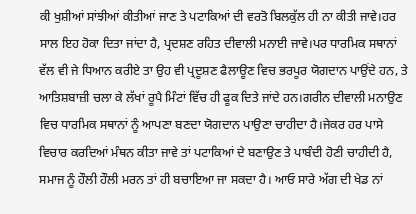ਕੀ ਖੁਸ਼ੀਆਂ ਸਾਂਝੀਆਂ ਕੀਤੀਆਂ ਜਾਣ ਤੇ ਪਟਾਕਿਆਂ ਦੀ ਵਰਤੋ ਬਿਲਕੁੱਲ ਹੀ ਨਾ ਕੀਤੀ ਜਾਵੇ।ਹਰ ਸਾਲ ਇਹ ਹੋਕਾ ਦਿਤਾ ਜਾਂਦਾ ਹੈ, ਪ੍ਰਦਸ਼ਣ ਰਹਿਤ ਦੀਵਾਲੀ ਮਨਾਈ ਜਾਵੇ।ਪਰ ਧਾਰਮਿਕ ਸਥਾਨਾਂ ਵੱਲ ਵੀ ਜੇ ਧਿਆਨ ਕਰੀਏ ਤਾ ਉਹ ਵੀ ਪ੍ਰਦੂਸ਼ਣ ਫੈਲਾਊਣ ਵਿਚ ਭਰਪੂਰ ਯੋਗਦਾਨ ਪਾਉਂਦੇ ਹਨ, ਤੇ ਆਤਿਸ਼ਬਾਜ਼ੀ ਚਲਾ ਕੇ ਲੱਖਾਂ ਰੂਪੈ ਮਿੰਟਾਂ ਵਿੱਚ ਹੀ ਫੂਕ ਦਿਤੇ ਜਾਂਦੇ ਹਨ।ਗਰੀਨ ਦੀਵਾਲੀ ਮਨਾਉਣ ਵਿਚ ਧਾਰਮਿਕ ਸਥਾਨਾਂ ਨੂੰ ਆਪਣਾ ਬਣਦਾ ਯੋਗਦਾਨ ਪਾਉਣਾ ਚਾਹੀਦਾ ਹੈ।ਜੇਕਰ ਹਰ ਪਾਸੇ ਵਿਚਾਰ ਕਰਦਿਆਂ ਮੰਥਨ ਕੀਤਾ ਜਾਵੇ ਤਾਂ ਪਟਾਕਿਆਂ ਦੇ ਬਣਾਉਣ ਤੇ ਪਾਬੰਦੀ ਹੋਣੀ ਚਾਹੀਦੀ ਹੈ, ਸਮਾਜ ਨੂੰ ਹੌਲੀ ਹੌਲੀ ਮਰਨ ਤਾਂ ਹੀ ਬਚਾਇਆ ਜਾ ਸਕਦਾ ਹੈ। ਆਓ ਸਾਰੇ ਅੱਗ ਦੀ ਖੇਡ ਨਾਂ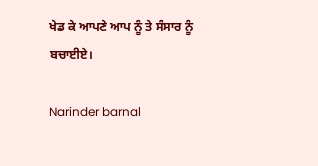ਖੇਡ ਕੇ ਆਪਣੇ ਆਪ ਨੂੰ ਤੇ ਸੰਸਾਰ ਨੂੰ ਬਚਾਈਏ।

Narinder barnal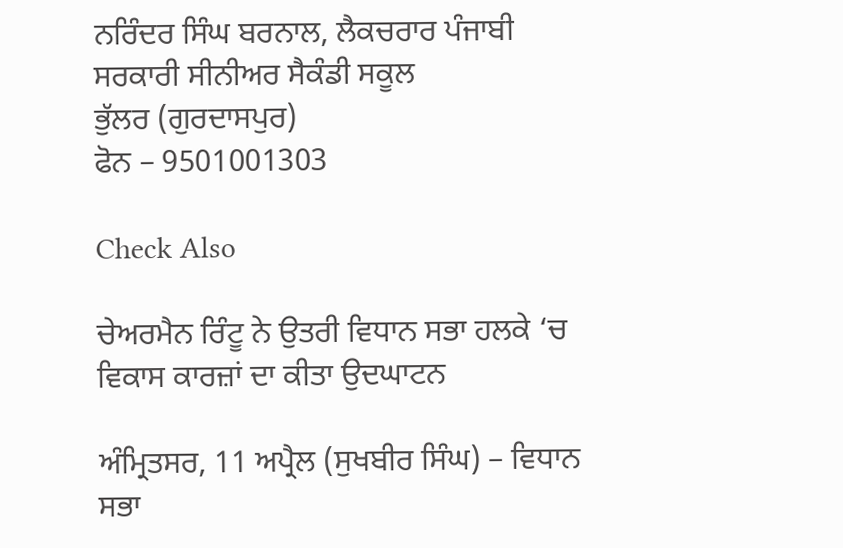ਨਰਿੰਦਰ ਸਿੰਘ ਬਰਨਾਲ, ਲੈਕਚਰਾਰ ਪੰਜਾਬੀ
ਸਰਕਾਰੀ ਸੀਨੀਅਰ ਸੈਕੰਡੀ ਸਕੂਲ
ਭੁੱਲਰ (ਗੁਰਦਾਸਪੁਰ)
ਫੋਨ – 9501001303

Check Also

ਚੇਅਰਮੈਨ ਰਿੰਟੂ ਨੇ ਉਤਰੀ ਵਿਧਾਨ ਸਭਾ ਹਲਕੇ ‘ਚ ਵਿਕਾਸ ਕਾਰਜ਼ਾਂ ਦਾ ਕੀਤਾ ਉਦਘਾਟਨ

ਅੰਮ੍ਰਿਤਸਰ, 11 ਅਪ੍ਰੈਲ (ਸੁਖਬੀਰ ਸਿੰਘ) – ਵਿਧਾਨ ਸਭਾ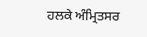ਹਲਕੇ ਅੰਮ੍ਰਿਤਸਰ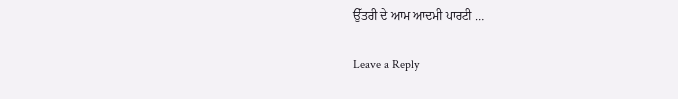ਉੱਤਰੀ ਦੇ ਆਮ ਆਦਮੀ ਪਾਰਟੀ …

Leave a Reply